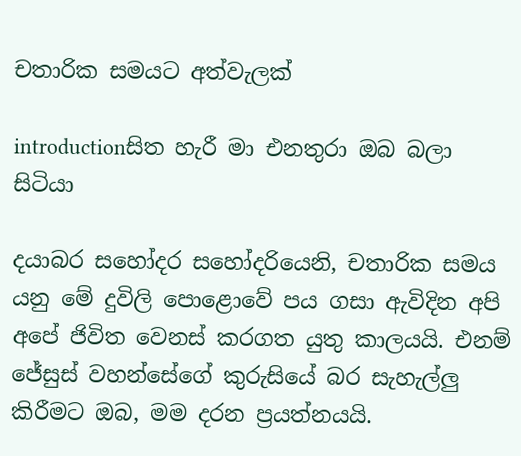චතාරික සමයට අත්වැලක්

introductionසිත හැරී මා එනතුරා ඔබ බලා සිටියා

දයාබර සහෝදර සහෝදරියෙනි, චතාරික සමය යනු මේ දුවිලි පොළොවේ පය ගසා ඇවිදින අපි අපේ ජිවිත වෙනස් කරගත යුතු කාලයයි. එනම් ජේසුස් වහන්සේගේ කුරුසියේ බර සැහැල්ලු කිරීමට ඔබ, මම දරන ප්‍රයත්නයයි.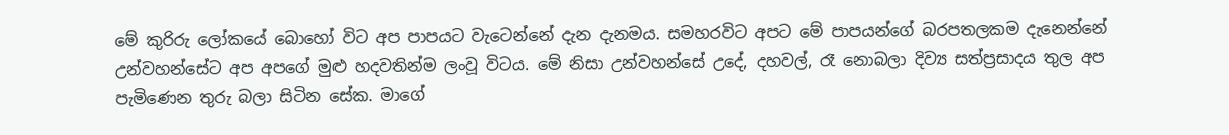මේ කුරිරු ලෝකයේ බොහෝ විට අප පාපයට වැටෙන්නේ දැන දැනමය. සමහරවිට අපට මේ පාපයන්ගේ බරපතලකම දැනෙන්නේ උන්වහන්සේට අප අපගේ මුළු හදවතින්ම ලංවූ විටය. මේ නිසා උන්වහන්සේ උදේ, දහවල්, රෑ නොබලා දිව්‍ය සත්ප්‍රසාදය තුල අප පැමිණෙන තුරු බලා සිටින සේක. මාගේ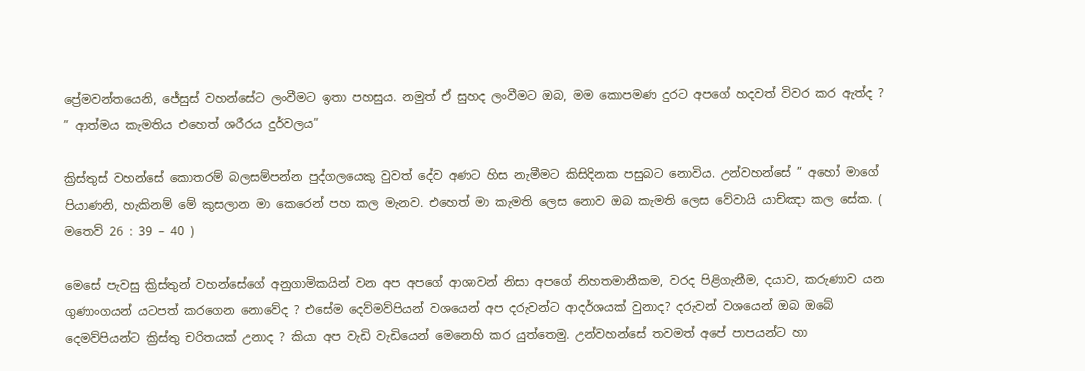ප්‍රේමවන්තයෙනි, ජේසුස් වහන්සේට ලංවීමට ඉතා පහසුය. නමුත් ඒ සුහද ලංවීමට ඔබ, මම කොපමණ දුරට අපගේ හදවත් විවර කර ඇත්ද ?
” ආත්මය කැමතිය එහෙත් ශරීරය දුර්වලය”

ක්‍රිස්තුස් වහන්සේ කොතරම් බලසම්පන්න පුද්ගලයෙකු වුවත් දේව අණට හිස නැමීමට කිසිදිනක පසුබට නොවිය. උන්වහන්සේ ” අහෝ මාගේ පියාණනි, හැකිනම් මේ කුසලාන මා කෙරෙන් පහ කල මැනව. එහෙත් මා කැමති ලෙස නොව ඔබ කැමති ලෙස වේවායි යාච්ඤා කල සේක. ( මතෙව් 26 : 39 – 40 )

මෙසේ පැවසු ක්‍රිස්තුන් වහන්සේගේ අනුගාමිකයින් වන අප අපගේ ආශාවන් නිසා අපගේ නිහතමානීකම, වරද පිළිගැනීම, දයාව, කරුණාව යන ගුණාංගයන් යටපත් කරගෙන නොවේද ? එසේම දෙව්මව්පියන් වශයෙන් අප දරුවන්ට ආදර්ශයක් වුනාද? දරුවන් වශයෙන් ඔබ ඔබේ දෙමව්පියන්ට ක්‍රිස්තු චරිතයක් උනාද ? කියා අප වැඩි වැඩියෙන් මෙනෙහි කර යුත්තෙමු. උන්වහන්සේ තවමත් අපේ පාපයන්ට හා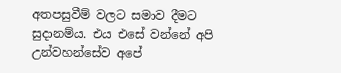අතපසුවීම් වලට සමාව දීමට සුදානම්ය. එය එසේ වන්නේ අපි උන්වහන්සේව අපේ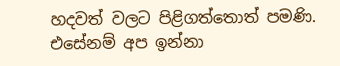හදවත් වලට පිළිගත්තොත් පමණි. එසේනම් අප ඉන්නා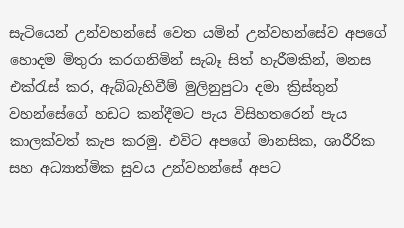සැටියෙන් උන්වහන්සේ වෙත යමින් උන්වහන්සේව අපගේ හොදම මිතුරා කරගනිමින් සැබෑ සිත් හැරීමකින්, මනස එක්රැස් කර, ඇබ්බැහිවීම් මුලිනුපුටා දමා ක්‍රිස්තුන් වහන්සේගේ හඩට කන්දීමට පැය විසිහතරෙන් පැය කාලක්වත් කැප කරමු. එවිට අපගේ මානසික, ශාරීරික සහ අධ්‍යාත්මික සුවය උන්වහන්සේ අපට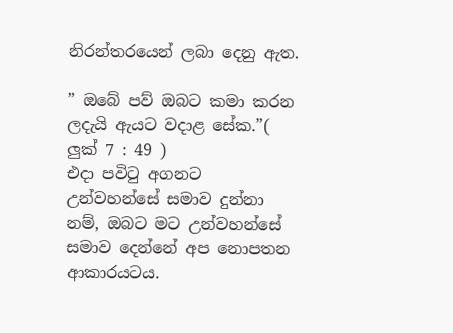නිරන්තරයෙන් ලබා දෙනු ඇත.

” ඔබේ පව් ඔබට කමා කරන ලදැයි ඇයට වදාළ සේක.”( ලුක් 7 : 49 )
එදා පවිටු අගනට උන්වහන්සේ සමාව දුන්නා නම්, ඔබට මට උන්වහන්සේ සමාව දෙන්නේ අප නොපතන ආකාරයටය.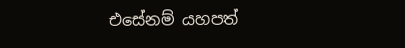එසේනම් යහපත්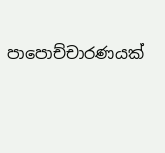පාපොච්චාරණයක්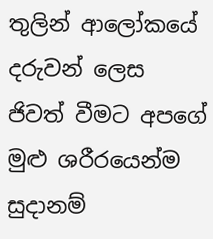තුලින් ආලෝකයේ දරුවන් ලෙස ජිවත් වීමට අපගේ මුළු ශරීරයෙන්ම සුදානම්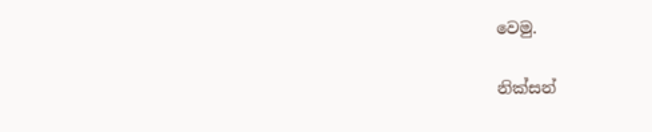වෙමු.

නික්සන්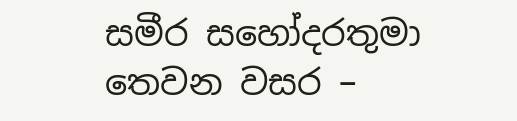සමීර සහෝදරතුමා
තෙවන වසර –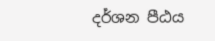දර්ශන පීඨය